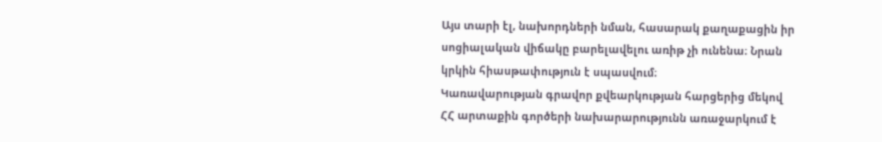Այս տարի էլ, նախորդների նման, հասարակ քաղաքացին իր սոցիալական վիճակը բարելավելու առիթ չի ունենա։ Նրան կրկին հիասթափություն է սպասվում։
Կառավարության գրավոր քվեարկության հարցերից մեկով ՀՀ արտաքին գործերի նախարարությունն առաջարկում է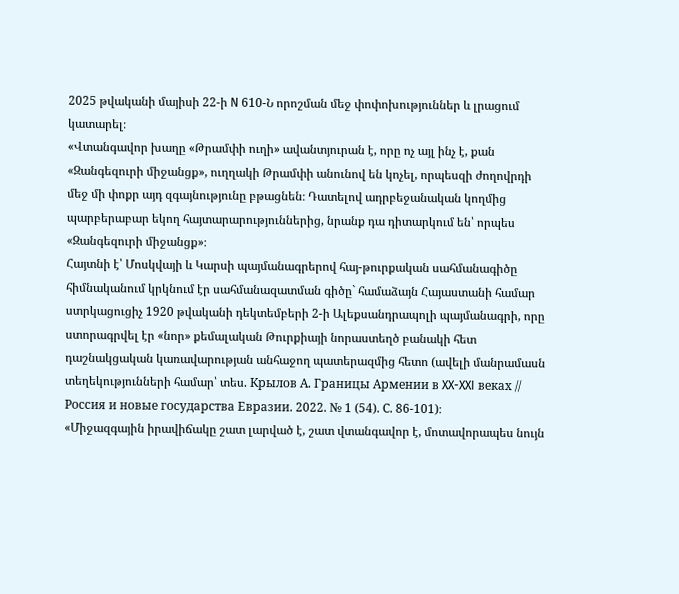2025 թվականի մայիսի 22-ի N 610-Ն որոշման մեջ փոփոխություններ և լրացում կատարել։
«Վտանգավոր խաղը «Թրամփի ուղի» ավանտյուրան է, որը ոչ այլ ինչ է, քան «Զանգեզուրի միջանցք», ուղղակի Թրամփի անունով են կոչել, որպեսզի ժողովրդի մեջ մի փոքր այդ զգայնությունը բթացնեն։ Դատելով ադրբեջանական կողմից պարբերաբար եկող հայտարարություններից, նրանք դա դիտարկում են՝ որպես «Զանգեզուրի միջանցք»։
Հայտնի է՝ Մոսկվայի և Կարսի պայմանագրերով հայ-թուրքական սահմանագիծը հիմնականում կրկնում էր սահմանազատման գիծը` համաձայն Հայաստանի համար ստրկացուցիչ 1920 թվականի դեկտեմբերի 2-ի Ալեքսանդրապոլի պայմանագրի, որը ստորագրվել էր «նոր» քեմալական Թուրքիայի նորաստեղծ բանակի հետ դաշնակցական կառավարության անհաջող պատերազմից հետո (ավելի մանրամասն տեղեկությունների համար՝ տես. Крылов А. Границы Армении в XX-XXI веках // Россия и новые государства Евразии. 2022. № 1 (54). С. 86-101)։
«Միջազգային իրավիճակը շատ լարված է, շատ վտանգավոր է, մոտավորապես նույն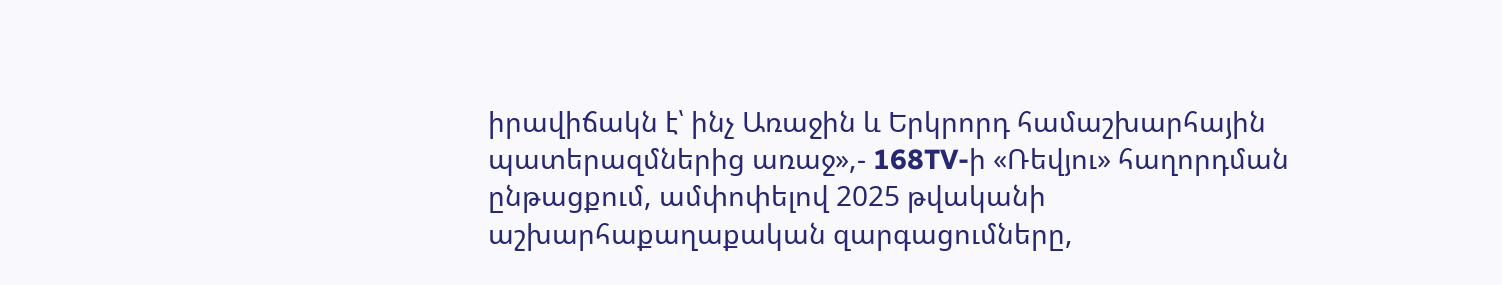իրավիճակն է՝ ինչ Առաջին և Երկրորդ համաշխարհային պատերազմներից առաջ»,- 168TV-ի «Ռեվյու» հաղորդման ընթացքում, ամփոփելով 2025 թվականի աշխարհաքաղաքական զարգացումները,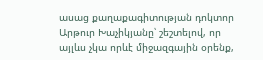ասաց քաղաքագիտության դոկտոր Արթուր Խաչիկյանը՝ շեշտելով, որ այլևս չկա որևէ միջազգային օրենք,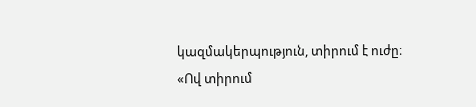կազմակերպություն, տիրում է ուժը։
«Ով տիրում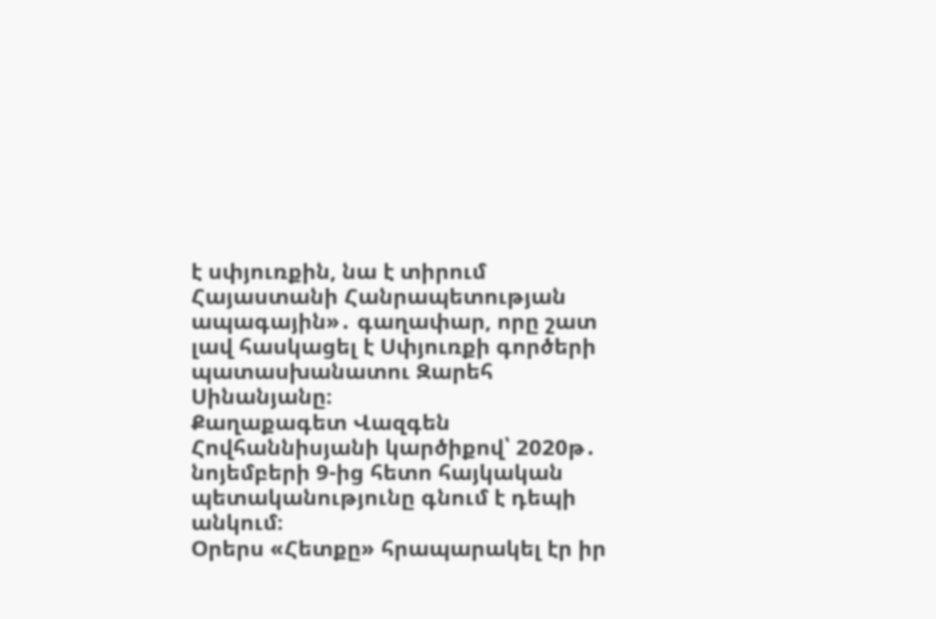է սփյուռքին, նա է տիրում Հայաստանի Հանրապետության ապագային»․ գաղափար, որը շատ լավ հասկացել է Սփյուռքի գործերի պատասխանատու Զարեհ Սինանյանը։
Քաղաքագետ Վազգեն Հովհաննիսյանի կարծիքով՝ 2020թ․ նոյեմբերի 9-ից հետո հայկական պետականությունը գնում է դեպի անկում։
Օրերս «Հետքը» հրապարակել էր իր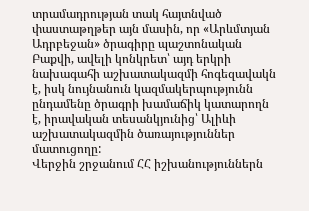տրամադրության տակ հայտնված փաստաթղթեր այն մասին, որ «Արևմտյան Ադրբեջան» ծրագիրը պաշտոնական Բաքվի, ավելի կոնկրետ՝ այդ երկրի նախագահի աշխատակազմի հոգեզավակն է, իսկ նույնանուն կազմակերպությունն ընդամենը ծրագրի խամաճիկ կատարողն է, իրավական տեսանկյունից՝ Ալիևի աշխատակազմին ծառայություններ մատուցողը:
Վերջին շրջանում ՀՀ իշխանություններն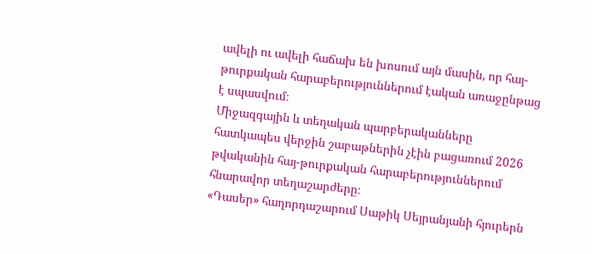ավելի ու ավելի հաճախ են խոսում այն մասին, որ հայ-թուրքական հարաբերություններում էական առաջընթաց է սպասվում։
Միջազգային և տեղական պարբերականները հատկապես վերջին շաբաթներին չէին բացառում 2026 թվականին հայ-թուրքական հարաբերություններում հնարավոր տեղաշարժերը։
«Դասեր» հաղորդաշարում Սաթիկ Սեյրանյանի հյուրերն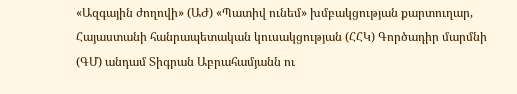«Ազգային ժողովի» (ԱԺ) «Պատիվ ունեմ» խմբակցության քարտուղար, Հայաստանի հանրապետական կուսակցության (ՀՀԿ) Գործադիր մարմնի (ԳՄ) անդամ Տիգրան Աբրահամյանն ու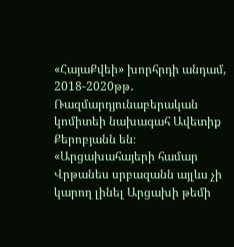«ՀայաՔվեի» խորհրդի անդամ, 2018-2020թթ․ Ռազմարդյունաբերական կոմիտեի նախագահ Ավետիք Քերոբյանն են։
«Արցախահայերի համար Վրթանես սրբազանն այլևս չի կարող լինել Արցախի թեմի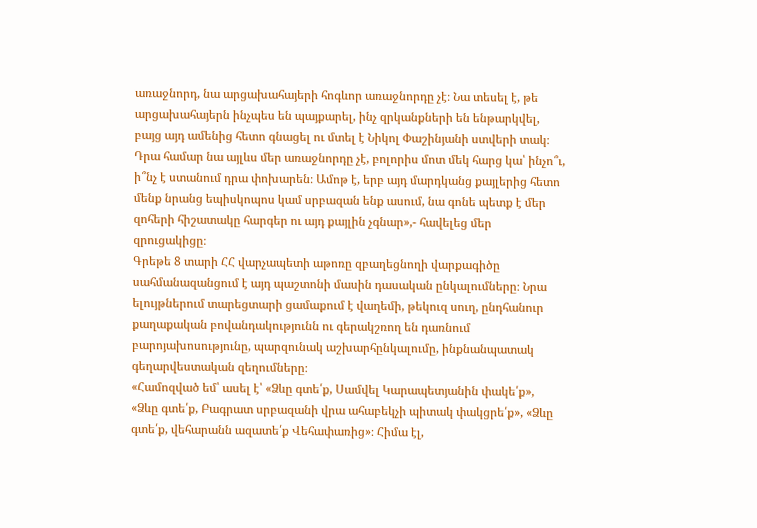առաջնորդ, նա արցախահայերի հոգևոր առաջնորդը չէ։ Նա տեսել է, թե արցախահայերն ինչպես են պայքարել, ինչ զրկանքների են ենթարկվել, բայց այդ ամենից հետո գնացել ու մտել է Նիկոլ Փաշինյանի ստվերի տակ։ Դրա համար նա այլևս մեր առաջնորդը չէ, բոլորիս մոտ մեկ հարց կա՝ ինչո՞ւ, ի՞նչ է ստանում դրա փոխարեն։ Ամոթ է, երբ այդ մարդկանց քայլերից հետո մենք նրանց եպիսկոպոս կամ սրբազան ենք ասում, նա գոնե պետք է մեր զոհերի հիշատակը հարգեր ու այդ քայլին չգնար»,- հավելեց մեր զրուցակիցը։
Գրեթե 8 տարի ՀՀ վարչապետի աթոռը զբաղեցնողի վարքագիծը սահմանազանցում է այդ պաշտոնի մասին դասական ընկալումները։ Նրա ելույթներում տարեցտարի ցամաքում է վաղեմի, թեկուզ սուղ, ընդհանուր քաղաքական բովանդակությունն ու գերակշռող են դառնում բարոյախոսությունը, պարզունակ աշխարհընկալումը, ինքնանպատակ գեղարվեստական զեղումները։
«Համոզված եմ՝ ասել է՝ «Ձևը գտե՛ք, Սամվել Կարապետյանին փակե՛ք», «Ձևը գտե՛ք, Բագրատ սրբազանի վրա ահաբեկչի պիտակ փակցրե՛ք», «Ձևը գտե՛ք, վեհարանն ազատե՛ք Վեհափառից»։ Հիմա էլ,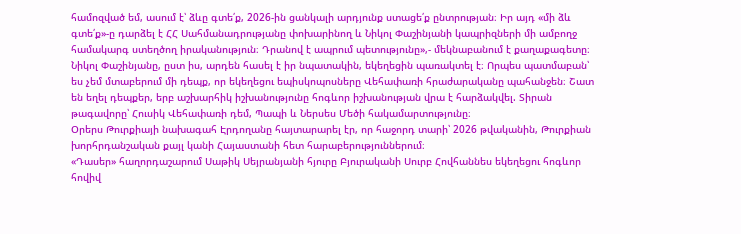համոզված եմ, ասում է՝ ձևը գտե՛ք, 2026-ին ցանկալի արդյունք ստացե՛ք ընտրության։ Իր այդ «մի ձև գտե՛ք»-ը դարձել է ՀՀ Սահմանադրությանը փոխարինող և Նիկոլ Փաշինյանի կապրիզների մի ամբողջ համակարգ ստեղծող իրականություն։ Դրանով է ապրում պետությունը»,- մեկնաբանում է քաղաքագետը։
Նիկոլ Փաշինյանը, ըստ իս, արդեն հասել է իր նպատակին, եկեղեցին պառակտել է։ Որպես պատմաբան՝ ես չեմ մտաբերում մի դեպք, որ եկեղեցու եպիսկոպոսները Վեհափառի հրաժարականը պահանջեն։ Շատ են եղել դեպքեր, երբ աշխարհիկ իշխանությունը հոգևոր իշխանության վրա է հարձակվել. Տիրան թագավորը՝ Հուսիկ Վեհափառի դեմ, Պապի և Ներսես Մեծի հակամարտությունը։
Օրերս Թուրքիայի նախագահ Էրդողանը հայտարարել էր, որ հաջորդ տարի՝ 2026 թվականին, Թուրքիան խորհրդանշական քայլ կանի Հայաստանի հետ հարաբերություններում։
«Դասեր» հաղորդաշարում Սաթիկ Սեյրանյանի հյուրը Բյուրականի Սուրբ Հովհաննես եկեղեցու հոգևոր հովիվ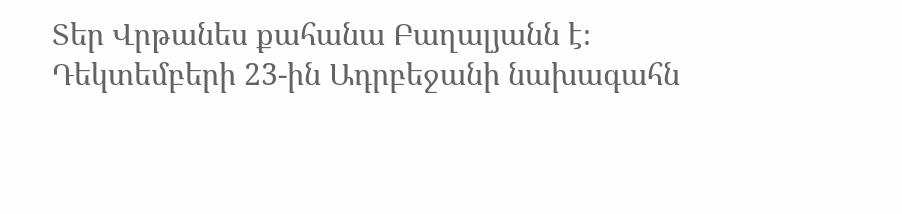Տեր Վրթանես քահանա Բաղալյանն է։
Դեկտեմբերի 23-ին Ադրբեջանի նախագահն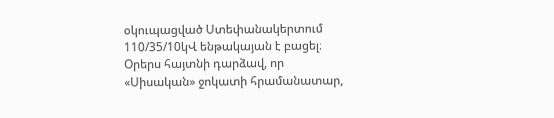օկուպացված Ստեփանակերտում 110/35/10կՎ ենթակայան է բացել։
Օրերս հայտնի դարձավ, որ «Սիսական» ջոկատի հրամանատար,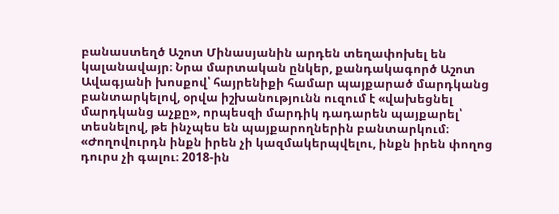բանաստեղծ Աշոտ Մինասյանին արդեն տեղափոխել են կալանավայր։ Նրա մարտական ընկեր, քանդակագործ Աշոտ Ավագյանի խոսքով՝ հայրենիքի համար պայքարած մարդկանց բանտարկելով, օրվա իշխանությունն ուզում է «վախեցնել մարդկանց աչքը», որպեսզի մարդիկ դադարեն պայքարել՝ տեսնելով, թե ինչպես են պայքարողներին բանտարկում։
«Ժողովուրդն ինքն իրեն չի կազմակերպվելու, ինքն իրեն փողոց դուրս չի գալու։ 2018-ին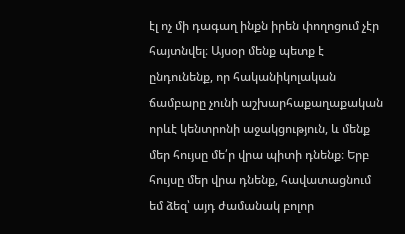էլ ոչ մի դագաղ ինքն իրեն փողոցում չէր հայտնվել։ Այսօր մենք պետք է ընդունենք, որ հականիկոլական ճամբարը չունի աշխարհաքաղաքական որևէ կենտրոնի աջակցություն, և մենք մեր հույսը մե՛ր վրա պիտի դնենք։ Երբ հույսը մեր վրա դնենք, հավատացնում եմ ձեզ՝ այդ ժամանակ բոլոր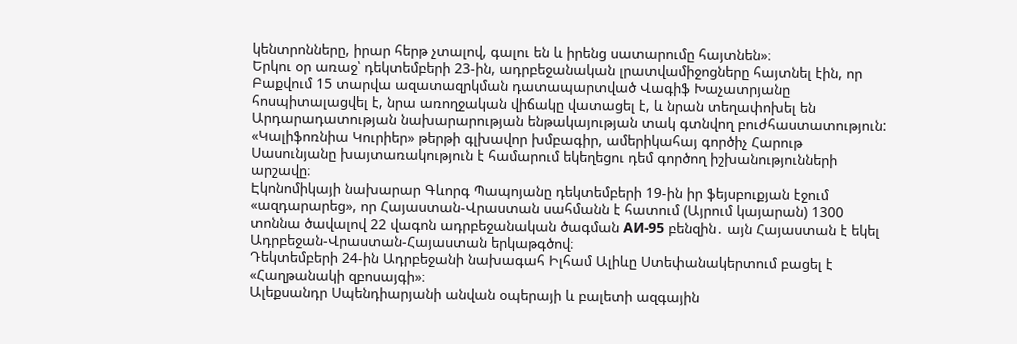կենտրոնները, իրար հերթ չտալով, գալու են և իրենց սատարումը հայտնեն»։
Երկու օր առաջ՝ դեկտեմբերի 23-ին, ադրբեջանական լրատվամիջոցները հայտնել էին, որ Բաքվում 15 տարվա ազատազրկման դատապարտված Վագիֆ Խաչատրյանը հոսպիտալացվել է, նրա առողջական վիճակը վատացել է, և նրան տեղափոխել են Արդարադատության նախարարության ենթակայության տակ գտնվող բուժհաստատություն:
«Կալիֆոռնիա Կուրիեր» թերթի գլխավոր խմբագիր, ամերիկահայ գործիչ Հարութ Սասունյանը խայտառակություն է համարում եկեղեցու դեմ գործող իշխանությունների արշավը։
Էկոնոմիկայի նախարար Գևորգ Պապոյանը դեկտեմբերի 19-ին իր ֆեյսբուքյան էջում «ազդարարեց», որ Հայաստան-Վրաստան սահմանն է հատում (Այրում կայարան) 1300 տոննա ծավալով 22 վագոն ադրբեջանական ծագման АИ-95 բենզին․ այն Հայաստան է եկել Ադրբեջան-Վրաստան-Հայաստան երկաթգծով։
Դեկտեմբերի 24-ին Ադրբեջանի նախագահ Իլհամ Ալիևը Ստեփանակերտում բացել է «Հաղթանակի զբոսայգի»։
Ալեքսանդր Սպենդիարյանի անվան օպերայի և բալետի ազգային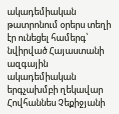ակադեմիական թատրոնում օրերս տեղի էր ունեցել համերգ՝ նվիրված Հայաստանի ազգային ակադեմիական երգչախմբի ղեկավար Հովհաննես Չեքիջյանի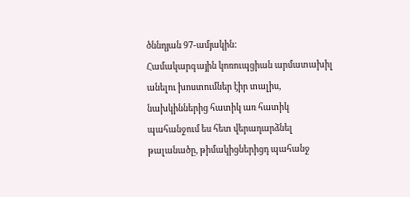ծննդյան 97-ամյակին:
Համակարգային կոռուպցիան արմատախիլ անելու խոստումներ էիր տալիս, նախկիններից հատիկ առ հատիկ պահանջում ես հետ վերադարձնել թալանածը, թիմակիցներիցդ պահանջ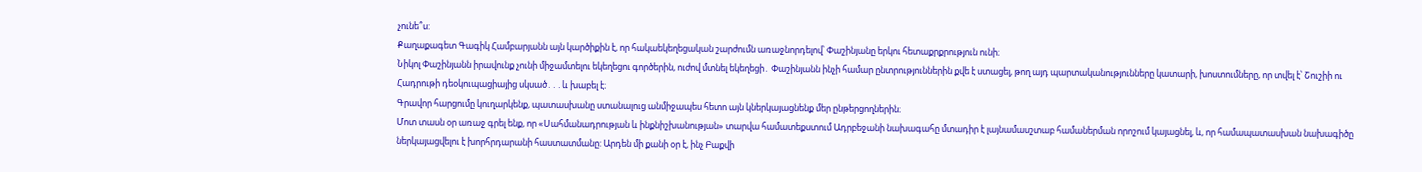չունե՞ս:
Քաղաքագետ Գագիկ Համբարյանն այն կարծիքին է, որ հակաեկեղեցական շարժումն առաջնորդելով՝ Փաշինյանը երկու հետաքրքրություն ունի։
Նիկոլ Փաշինյանն իրավունք չունի միջամտելու եկեղեցու գործերին, ուժով մտնել եկեղեցի․ Փաշինյանն ինչի համար ընտրություններին քվե է ստացել, թող այդ պարտականությունները կատարի, խոստումները, որ տվել է՝ Շուշիի ու Հադրութի դեօկուպացիայից սկսած․․․և խաբել է։
Գրավոր հարցումը կուղարկենք, պատասխանը ստանալուց անմիջապես հետո այն կներկայացնենք մեր ընթերցողներին։
Մոտ տասն օր առաջ գրել ենք, որ «Սահմանադրության և ինքնիշխանության» տարվա համատեքստում Ադրբեջանի նախագահը մտադիր է լայնամասշտաբ համաներման որոշում կայացնել, և, որ համապատասխան նախագիծը ներկայացվելու է խորհրդարանի հաստատմանը: Արդեն մի քանի օր է, ինչ Բաքվի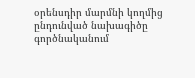օրենսդիր մարմնի կողմից ընդունված նախագիծը գործնականում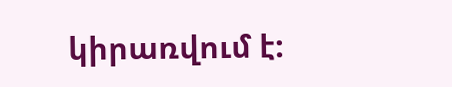կիրառվում է: